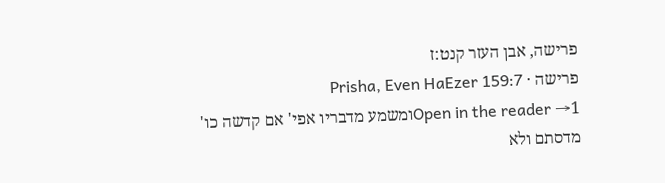פרישה, אבן העזר קנט:ז
פרישה · Prisha, Even HaEzer 159:7
Open in the reader →1ומשמע מדבריו אפי' אם קדשה כו' מדסתם ולא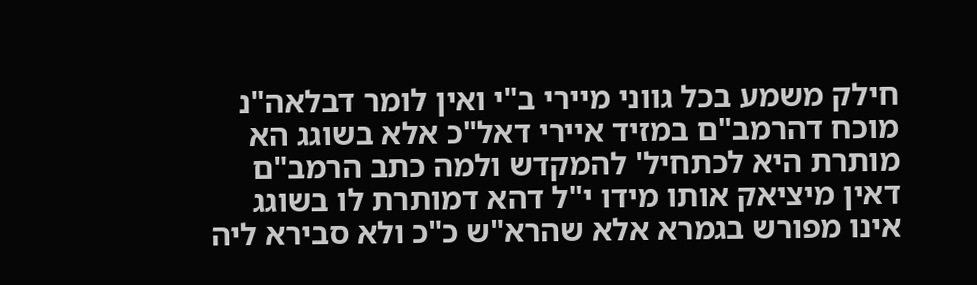חילק משמע בכל גווני מיירי ב"י ואין לומר דבלאה"נ מוכח דהרמב"ם במזיד איירי דאל"כ אלא בשוגג הא מותרת היא לכתחיל' להמקדש ולמה כתב הרמב"ם דאין מיציאק אותו מידו י"ל דהא דמותרת לו בשוגג אינו מפורש בגמרא אלא שהרא"ש כ"כ ולא סבירא ליה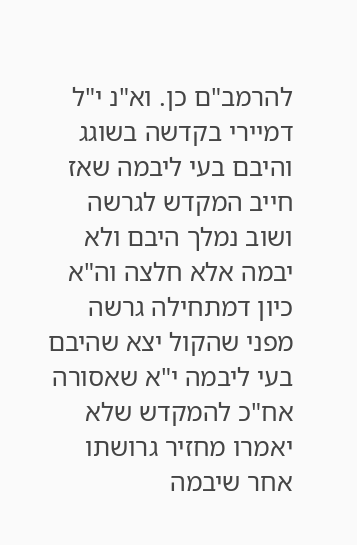להרמב"ם כן. וא"נ י"ל דמיירי בקדשה בשוגג והיבם בעי ליבמה שאז חייב המקדש לגרשה ושוב נמלך היבם ולא יבמה אלא חלצה וה"א כיון דמתחילה גרשה מפני שהקול יצא שהיבם בעי ליבמה י"א שאסורה אח"כ להמקדש שלא יאמרו מחזיר גרושתו אחר שיבמה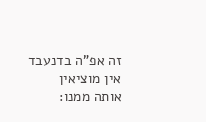זה אפ"ה בדנעבד אין מוציאין אותה ממנו: